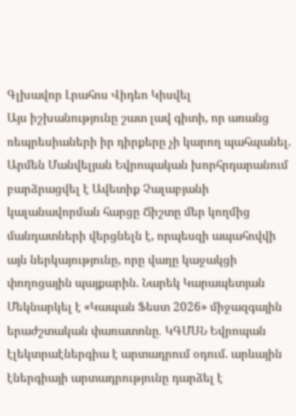Գլխավոր Լրահոս Վիդեո Կիսվել
Այս իշխանությունը շատ լավ գիտի, որ առանց ռեպրեսիաների իր դիրքերը չի կարող պահպանել. Արմեն Մանվելյան Եվրոպական խորհրդարանում բարձրացվել է Ավետիք Չալաբյանի կալանավորման հարցը Ճիշտը մեր կողմից մանդատների վերցնելն է, որպեսզի ապահովվի այն ներկայությունը, որը վաղը կաջակցի փողոցային պայքարին. Նարեկ Կարապետյան Մեկնարկել է «Կապան Ֆեստ 2026» միջազգային երաժշտական փառատոնը․ ԿԳՄՍՆ Եվրոպան էլեկտրաէներգիա է արտադրում օդում. արևային էներգիայի արտադրությունը դարձել է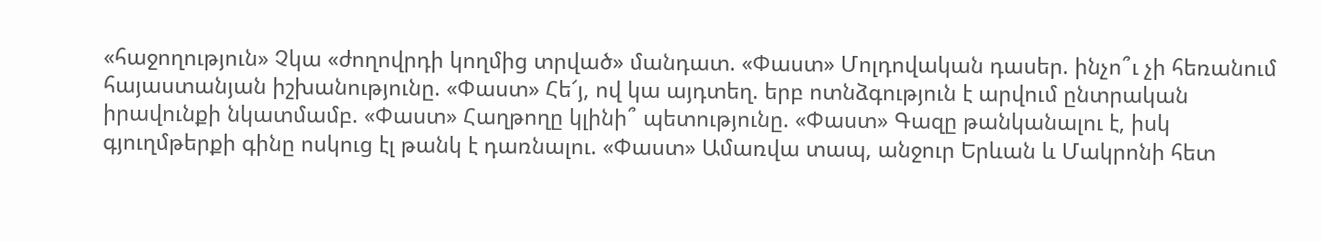«հաջողություն» Չկա «ժողովրդի կողմից տրված» մանդատ. «Փաստ» Մոլդովական դասեր. ինչո՞ւ չի հեռանում հայաստանյան իշխանությունը. «Փաստ» Հե՜յ, ով կա այդտեղ. երբ ոտնձգություն է արվում ընտրական իրավունքի նկատմամբ. «Փաստ» Հաղթողը կլինի՞ պետությունը. «Փաստ» Գազը թանկանալու է, իսկ գյուղմթերքի գինը ոսկուց էլ թանկ է դառնալու. «Փաստ» Ամառվա տապ, անջուր Երևան և Մակրոնի հետ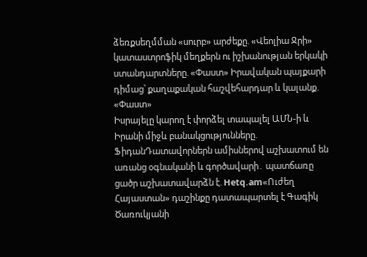ձեռքսեղմման «սուրբ» արժեքը. «Վեոլիա Ջրի» կատաստրոֆիկ մեղքերն ու իշխանության երկակի ստանդարտները. «Փաստ» Իրավական պայքարի դիմաց՝ քաղաքական հաշվեհարդար և կալանք. «Փաստ»
Իսրայելը կարող է փորձել տապալել ԱՄՆ-ի և Իրանի միջև բանակցությունները. ՖիդանԴատավորներն ամիսներով աշխատում են առանց օգնականի և գործավարի․ պատճառը ցածր աշխատավարձն է. Hetq.am«Ուժեղ Հայաստան» դաշինքը դատապարտել է Գագիկ Ծառուկյանի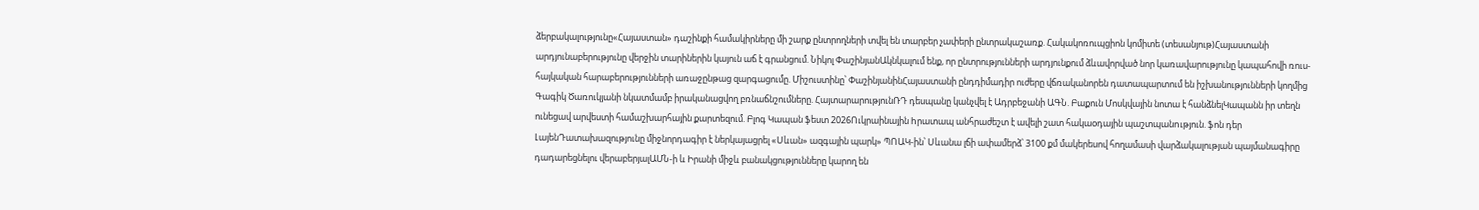ձերբակալությունը«Հայաստան» դաշինքի համակիրները մի շարք ընտրողների տվել են տարբեր չափերի ընտրակաշառք. Հակակոռուպցիոն կոմիտե (տեսանյութ)Հայաստանի արդյունաբերությունը վերջին տարիներին կայուն աճ է գրանցում. Նիկոլ ՓաշինյանԱկնկալում ենք, որ ընտրությունների արդյունքում ձևավորված նոր կառավարությունը կապահովի ռուս-հայկական հարաբերությունների առաջընթաց զարգացումը. Միշուստինը՝ ՓաշինյանինՀայաստանի ընդդիմադիր ուժերը վճռականորեն դատապարտում են իշխանությունների կողմից Գագիկ Ծառուկյանի նկատմամբ իրականացվող բռնաճնշումները. ՀայտարարությունՌԴ դեսպանը կանչվել է Ադրբեջանի ԱԳՆ. Բաքուն Մոսկվային նոտա է հանձնելԿապանն իր տեղն ունեցավ արվեստի համաշխարհային քարտեզում. Բլոգ Կապան ֆեստ 2026Ուկրաինային hրատապ անհրաժեշտ է ավելի շատ հակաoդային պաշտպանnւթյուն. ֆոն դեր ԼայենԴատախազությունը միջնորդագիր է ներկայացրել «Սևան» ազգային պարկ» ՊՈԱԿ-ին՝ Սևանա լճի ափամերձ՝ 3100 քմ մակերեսով հողամասի վարձակալության պայմանագիրը դադարեցնելու վերաբերյալԱՄՆ-ի և Իրանի միջև բանակցությունները կարող են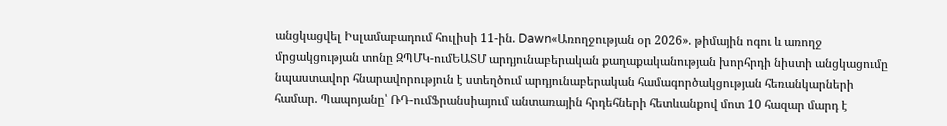անցկացվել Իսլամաբադում հուլիսի 11-ին. Dawn«Առողջության օր 2026». թիմային ոգու և առողջ մրցակցության տոնը ԶՊՄԿ-ումԵԱՏՄ արդյունաբերական քաղաքականության խորհրդի նիստի անցկացումը նպաստավոր հնարավորություն է ստեղծում արդյունաբերական համագործակցության հեռանկարների համար. Պապոյանը՝ ՌԴ-ումՖրանսիայում անտառային հրդեհների հետևանքով մոտ 10 հազար մարդ է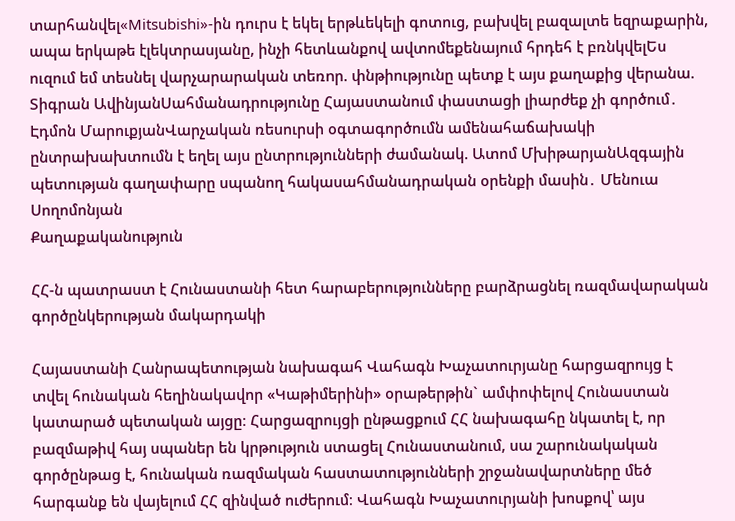տարհանվել«Mitsubishi»-ին դուրս է եկել երթևեկելի գոտուց, բախվել բազալտե եզրաքարին, ապա երկաթե էլեկտրասյանը, ինչի հետևանքով ավտոմեքենայում հրդեհ է բռնկվելԵս ուզում եմ տեսնել վարչարարական տեռnր. փնթիությունը պետք է այս քաղաքից վերանա. Տիգրան ԱվինյանՍահմանադրությունը Հայաստանում փաստացի լիարժեք չի գործում․ Էդմոն ՄարուքյանՎարչական ռեսուրսի օգտագործումն ամենահաճախակի ընտրախախտումն է եղել այս ընտրությունների ժամանակ. Ատոմ ՄխիթարյանԱզգային պետության գաղափարը սպանող հակասահմանադրական օրենքի մասին․ Մենուա Սողոմոնյան
Քաղաքականություն

ՀՀ-ն պատրաստ է Հունաստանի հետ հարաբերությունները բարձրացնել ռազմավարական գործընկերության մակարդակի

Հայաստանի Հանրապետության նախագահ Վահագն Խաչատուրյանը հարցազրույց է տվել հունական հեղինակավոր «Կաթիմերինի» օրաթերթին` ամփոփելով Հունաստան կատարած պետական այցը։ Հարցազրույցի ընթացքում ՀՀ նախագահը նկատել է, որ բազմաթիվ հայ սպաներ են կրթություն ստացել Հունաստանում, սա շարունակական գործընթաց է, հունական ռազմական հաստատությունների շրջանավարտները մեծ հարգանք են վայելում ՀՀ զինված ուժերում։ Վահագն Խաչատուրյանի խոսքով՝ այս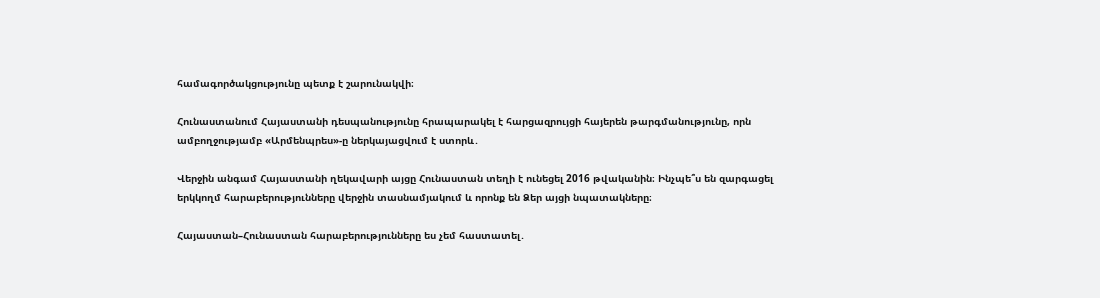համագործակցությունը պետք է շարունակվի։

Հունաստանում Հայաստանի դեսպանությունը հրապարակել է հարցազրույցի հայերեն թարգմանությունը, որն ամբողջությամբ «Արմենպրես»-ը ներկայացվում է ստորև․

Վերջին անգամ Հայաստանի ղեկավարի այցը Հունաստան տեղի է ունեցել 2016 թվականին։ Ինչպե՞ս են զարգացել երկկողմ հարաբերությունները վերջին տասնամյակում և որոնք են Ձեր այցի նպատակները։

Հայաստան–Հունաստան հարաբերությունները ես չեմ հաստատել․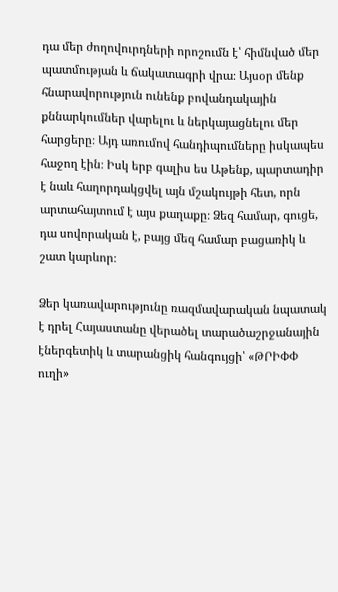դա մեր ժողովուրդների որոշումն է՝ հիմնված մեր պատմության և ճակատագրի վրա։ Այսօր մենք հնարավորություն ունենք բովանդակային քննարկումներ վարելու և ներկայացնելու մեր հարցերը։ Այդ առումով հանդիպումները իսկապես հաջող էին։ Իսկ երբ գալիս ես Աթենք, պարտադիր է նաև հաղորդակցվել այն մշակույթի հետ, որն արտահայտում է այս քաղաքը։ Ձեզ համար, գուցե, դա սովորական է, բայց մեզ համար բացառիկ և շատ կարևոր։

Ձեր կառավարությունը ռազմավարական նպատակ է դրել Հայաստանը վերածել տարածաշրջանային էներգետիկ և տարանցիկ հանգույցի՝ «ԹՐԻՓՓ ուղի»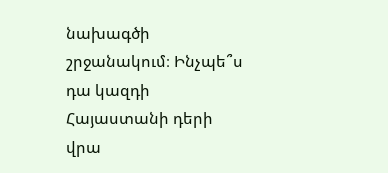նախագծի շրջանակում։ Ինչպե՞ս դա կազդի Հայաստանի դերի վրա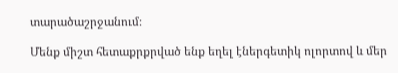տարածաշրջանում։

Մենք միշտ հետաքրքրված ենք եղել էներգետիկ ոլորտով և մեր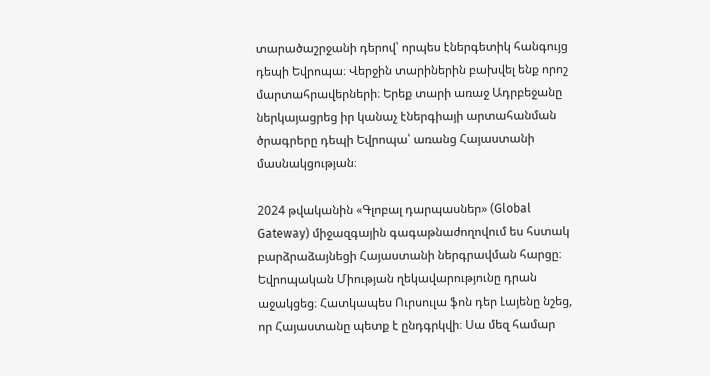տարածաշրջանի դերով՝ որպես էներգետիկ հանգույց դեպի Եվրոպա։ Վերջին տարիներին բախվել ենք որոշ մարտահրավերների։ Երեք տարի առաջ Ադրբեջանը ներկայացրեց իր կանաչ էներգիայի արտահանման ծրագրերը դեպի Եվրոպա՝ առանց Հայաստանի մասնակցության։

2024 թվականին «Գլոբալ դարպասներ» (Global Gateway) միջազգային գագաթնաժողովում ես հստակ բարձրաձայնեցի Հայաստանի ներգրավման հարցը։ Եվրոպական Միության ղեկավարությունը դրան աջակցեց։ Հատկապես Ուրսուլա ֆոն դեր Լայենը նշեց, որ Հայաստանը պետք է ընդգրկվի։ Սա մեզ համար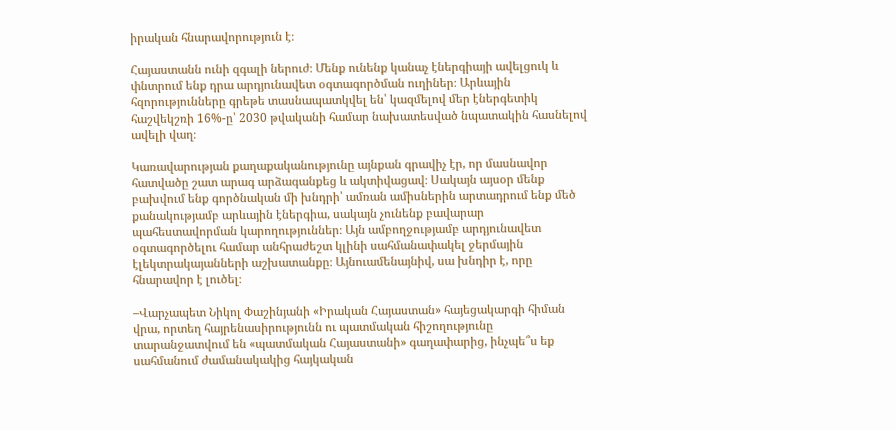իրական հնարավորություն է։

Հայաստանն ունի զգալի ներուժ։ Մենք ունենք կանաչ էներգիայի ավելցուկ և փնտրում ենք դրա արդյունավետ օգտագործման ուղիներ։ Արևային հզորությունները գրեթե տասնապատկվել են՝ կազմելով մեր էներգետիկ հաշվեկշռի 16%-ը՝ 2030 թվականի համար նախատեսված նպատակին հասնելով ավելի վաղ։

Կառավարության քաղաքականությունը այնքան գրավիչ էր, որ մասնավոր հատվածը շատ արագ արձագանքեց և ակտիվացավ։ Սակայն այսօր մենք բախվում ենք գործնական մի խնդրի՝ ամռան ամիսներին արտադրում ենք մեծ քանակությամբ արևային էներգիա, սակայն չունենք բավարար պահեստավորման կարողություններ։ Այն ամբողջությամբ արդյունավետ օգտագործելու համար անհրաժեշտ կլինի սահմանափակել ջերմային էլեկտրակայանների աշխատանքը։ Այնուամենայնիվ, սա խնդիր է, որը հնարավոր է լուծել։

–Վարչապետ Նիկոլ Փաշինյանի «Իրական Հայաստան» հայեցակարգի հիման վրա, որտեղ հայրենասիրությունն ու պատմական հիշողությունը տարանջատվում են «պատմական Հայաստանի» գաղափարից, ինչպե՞ս եք սահմանում ժամանակակից հայկական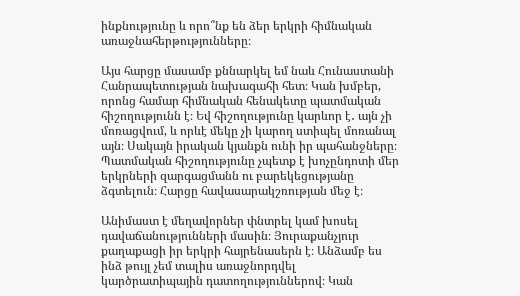ինքնությունը և որո՞նք են ձեր երկրի հիմնական առաջնահերթությունները։

Այս հարցը մասամբ քննարկել եմ նաև Հունաստանի Հանրապետության նախագահի հետ։ Կան խմբեր, որոնց համար հիմնական հենակետը պատմական հիշողությունն է։ Եվ հիշողությունը կարևոր է․ այն չի մոռացվում, և որևէ մեկը չի կարող ստիպել մոռանալ այն։ Սակայն իրական կյանքն ունի իր պահանջները։ Պատմական հիշողությունը չպետք է խոչընդոտի մեր երկրների զարգացմանն ու բարեկեցությանը ձգտելուն։ Հարցը հավասարակշռության մեջ է։

Անիմաստ է մեղավորներ փնտրել կամ խոսել դավաճանությունների մասին։ Յուրաքանչյուր քաղաքացի իր երկրի հայրենասերն է։ Անձամբ ես ինձ թույլ չեմ տալիս առաջնորդվել կարծրատիպային դատողություններով։ Կան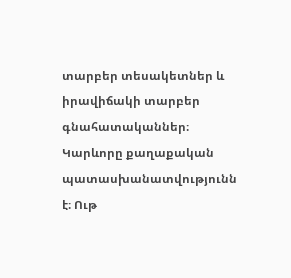տարբեր տեսակետներ և իրավիճակի տարբեր գնահատականներ։ Կարևորը քաղաքական պատասխանատվությունն է։ Ութ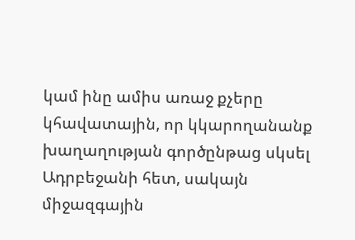կամ ինը ամիս առաջ քչերը կհավատային, որ կկարողանանք խաղաղության գործընթաց սկսել Ադրբեջանի հետ, սակայն միջազգային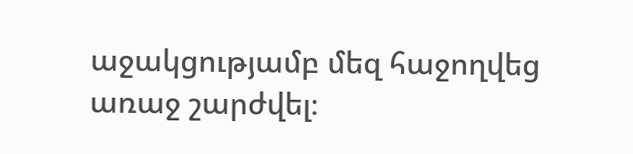աջակցությամբ մեզ հաջողվեց առաջ շարժվել։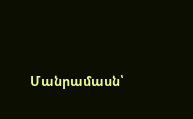Մանրամասն՝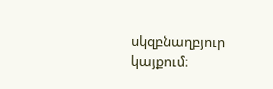սկզբնաղբյուր կայքում։